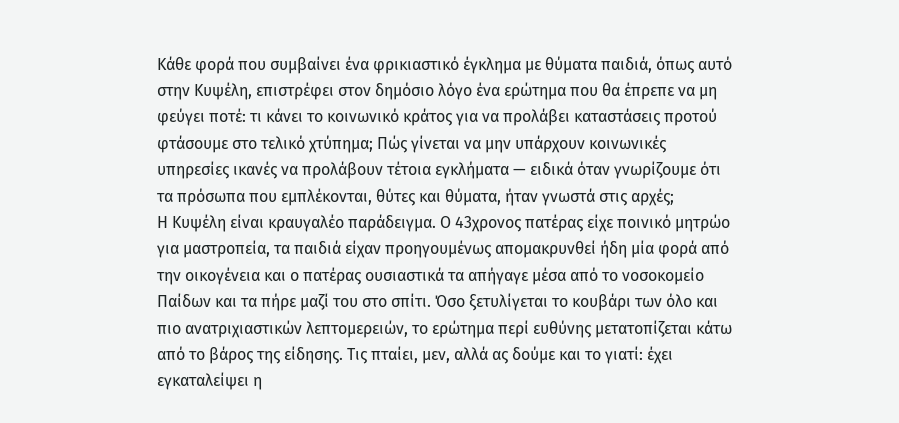Κάθε φορά που συμβαίνει ένα φρικιαστικό έγκλημα με θύματα παιδιά, όπως αυτό στην Κυψέλη, επιστρέφει στον δημόσιο λόγο ένα ερώτημα που θα έπρεπε να μη φεύγει ποτέ: τι κάνει το κοινωνικό κράτος για να προλάβει καταστάσεις προτού φτάσουμε στο τελικό χτύπημα; Πώς γίνεται να μην υπάρχουν κοινωνικές υπηρεσίες ικανές να προλάβουν τέτοια εγκλήματα — ειδικά όταν γνωρίζουμε ότι τα πρόσωπα που εμπλέκονται, θύτες και θύματα, ήταν γνωστά στις αρχές;
Η Κυψέλη είναι κραυγαλέο παράδειγμα. Ο 43χρονος πατέρας είχε ποινικό μητρώο για μαστροπεία, τα παιδιά είχαν προηγουμένως απομακρυνθεί ήδη μία φορά από την οικογένεια και ο πατέρας ουσιαστικά τα απήγαγε μέσα από το νοσοκομείο Παίδων και τα πήρε μαζί του στο σπίτι. Όσο ξετυλίγεται το κουβάρι των όλο και πιο ανατριχιαστικών λεπτομερειών, το ερώτημα περί ευθύνης μετατοπίζεται κάτω από το βάρος της είδησης. Τις πταίει, μεν, αλλά ας δούμε και το γιατί: έχει εγκαταλείψει η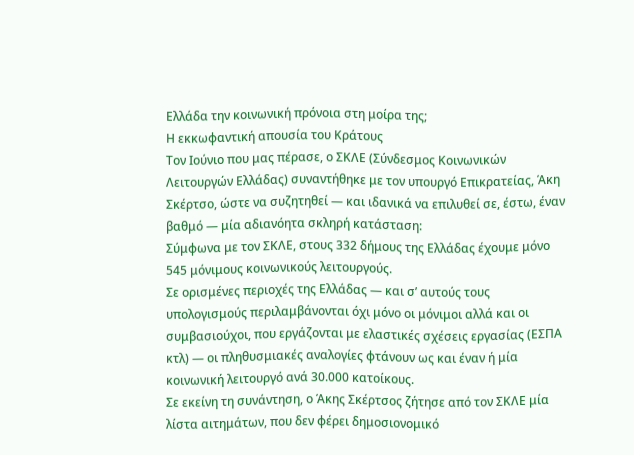Ελλάδα την κοινωνική πρόνοια στη μοίρα της;
Η εκκωφαντική απουσία του Κράτους
Τον Ιούνιο που μας πέρασε, ο ΣΚΛΕ (Σύνδεσμος Κοινωνικών Λειτουργών Ελλάδας) συναντήθηκε με τον υπουργό Επικρατείας, Άκη Σκέρτσο, ώστε να συζητηθεί — και ιδανικά να επιλυθεί σε, έστω, έναν βαθμό — μία αδιανόητα σκληρή κατάσταση:
Σύμφωνα με τον ΣΚΛΕ, στους 332 δήμους της Ελλάδας έχουμε μόνο 545 μόνιμους κοινωνικούς λειτουργούς.
Σε ορισμένες περιοχές της Ελλάδας — και σ’ αυτούς τους υπολογισμούς περιλαμβάνονται όχι μόνο οι μόνιμοι αλλά και οι συμβασιούχοι, που εργάζονται με ελαστικές σχέσεις εργασίας (ΕΣΠΑ κτλ) — οι πληθυσμιακές αναλογίες φτάνουν ως και έναν ή μία κοινωνική λειτουργό ανά 30.000 κατοίκους.
Σε εκείνη τη συνάντηση, ο Άκης Σκέρτσος ζήτησε από τον ΣΚΛΕ μία λίστα αιτημάτων, που δεν φέρει δημοσιονομικό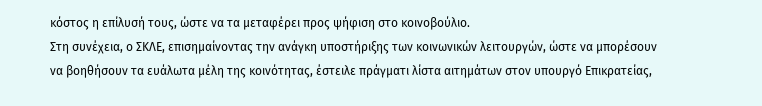κόστος η επίλυσή τους, ώστε να τα μεταφέρει προς ψήφιση στο κοινοβούλιο.
Στη συνέχεια, ο ΣΚΛΕ, επισημαίνοντας την ανάγκη υποστήριξης των κοινωνικών λειτουργών, ώστε να μπορέσουν να βοηθήσουν τα ευάλωτα μέλη της κοινότητας, έστειλε πράγματι λίστα αιτημάτων στον υπουργό Επικρατείας,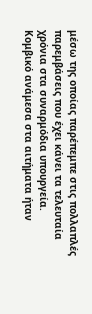μέσω της οποίας παρέπεμπε στις πολλαπλές παρεμβάσεις που έχει κάνει τα τελευταία χρόνια στα συναρμόδια υπουργεία.
Κομβικό ανάμεσα στα αιτήματα ήταν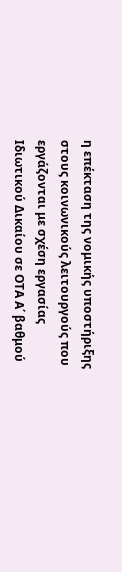η επέκταση της νομικής υποστήριξης στους κοινωνικούς λειτουργούς που εργάζονται με σχέση εργασίας Ιδιωτικού Δικαίου σε ΟΤΑ Α΄ βαθμού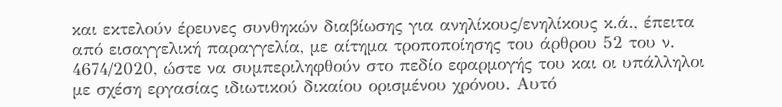και εκτελούν έρευνες συνθηκών διαβίωσης για ανηλίκους/ενηλίκους κ.ά., έπειτα από εισαγγελική παραγγελία, με αίτημα τροποποίησης του άρθρου 52 του ν. 4674/2020, ώστε να συμπεριληφθούν στο πεδίο εφαρμογής του και οι υπάλληλοι με σχέση εργασίας ιδιωτικού δικαίου ορισμένου χρόνου. Αυτό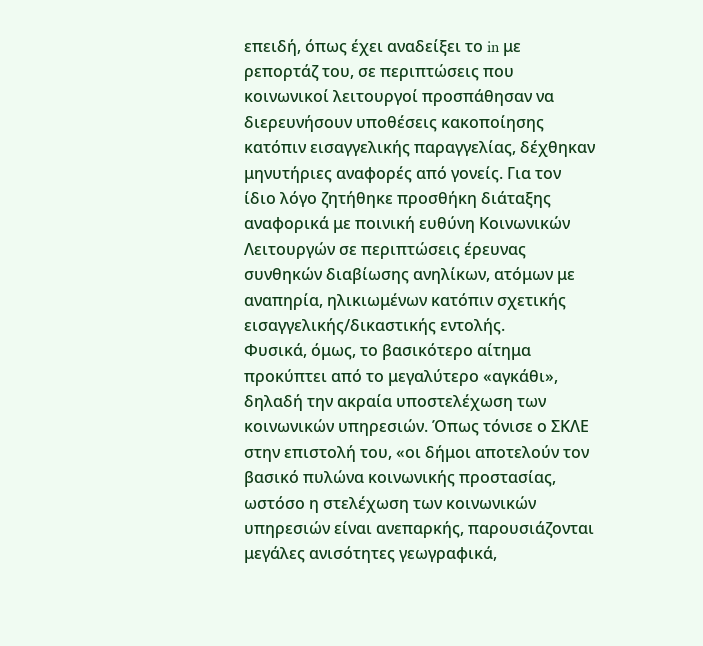επειδή, όπως έχει αναδείξει το in με ρεπορτάζ του, σε περιπτώσεις που κοινωνικοί λειτουργοί προσπάθησαν να διερευνήσουν υποθέσεις κακοποίησης κατόπιν εισαγγελικής παραγγελίας, δέχθηκαν μηνυτήριες αναφορές από γονείς. Για τον ίδιο λόγο ζητήθηκε προσθήκη διάταξης αναφορικά με ποινική ευθύνη Κοινωνικών Λειτουργών σε περιπτώσεις έρευνας συνθηκών διαβίωσης ανηλίκων, ατόμων με αναπηρία, ηλικιωμένων κατόπιν σχετικής εισαγγελικής/δικαστικής εντολής.
Φυσικά, όμως, το βασικότερο αίτημα προκύπτει από το μεγαλύτερο «αγκάθι», δηλαδή την ακραία υποστελέχωση των κοινωνικών υπηρεσιών. Όπως τόνισε ο ΣΚΛΕ στην επιστολή του, «οι δήμοι αποτελούν τον βασικό πυλώνα κοινωνικής προστασίας, ωστόσο η στελέχωση των κοινωνικών υπηρεσιών είναι ανεπαρκής, παρουσιάζονται μεγάλες ανισότητες γεωγραφικά,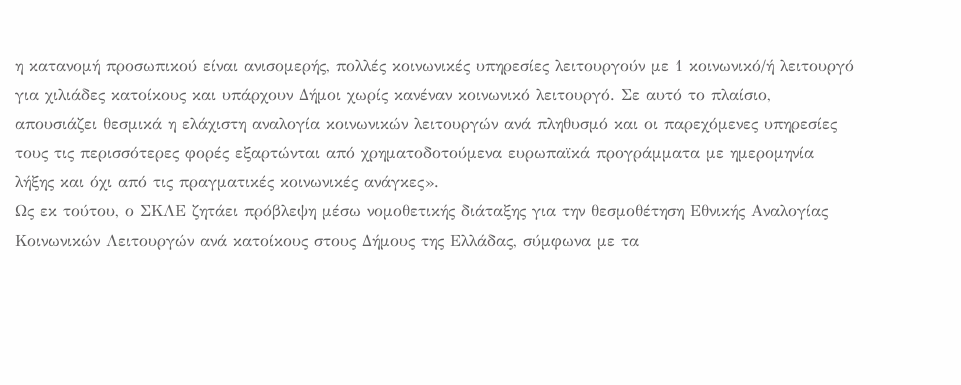η κατανομή προσωπικού είναι ανισομερής, πολλές κοινωνικές υπηρεσίες λειτουργούν με 1 κοινωνικό/ή λειτουργό για χιλιάδες κατοίκους και υπάρχουν Δήμοι χωρίς κανέναν κοινωνικό λειτουργό. Σε αυτό το πλαίσιο, απουσιάζει θεσμικά η ελάχιστη αναλογία κοινωνικών λειτουργών ανά πληθυσμό και οι παρεχόμενες υπηρεσίες τους τις περισσότερες φορές εξαρτώνται από χρηματοδοτούμενα ευρωπαϊκά προγράμματα με ημερομηνία λήξης και όχι από τις πραγματικές κοινωνικές ανάγκες».
Ως εκ τούτου, ο ΣΚΛΕ ζητάει πρόβλεψη μέσω νομοθετικής διάταξης για την θεσμοθέτηση Εθνικής Αναλογίας Κοινωνικών Λειτουργών ανά κατοίκους στους Δήμους της Ελλάδας, σύμφωνα με τα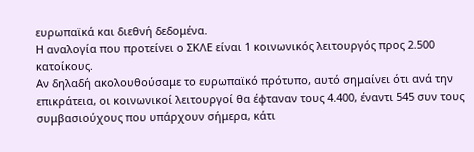ευρωπαϊκά και διεθνή δεδομένα.
Η αναλογία που προτείνει ο ΣΚΛΕ είναι 1 κοινωνικός λειτουργός προς 2.500 κατοίκους.
Αν δηλαδή ακολουθούσαμε το ευρωπαϊκό πρότυπο, αυτό σημαίνει ότι ανά την επικράτεια, οι κοινωνικοί λειτουργοί θα έφταναν τους 4.400, έναντι 545 συν τους συμβασιούχους που υπάρχουν σήμερα, κάτι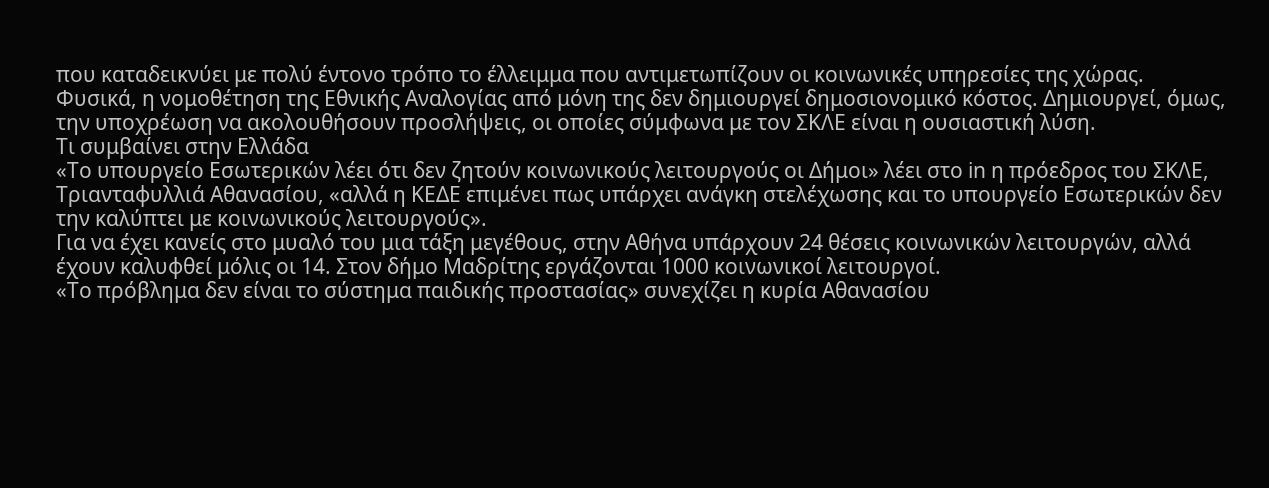που καταδεικνύει με πολύ έντονο τρόπο το έλλειμμα που αντιμετωπίζουν οι κοινωνικές υπηρεσίες της χώρας.
Φυσικά, η νομοθέτηση της Εθνικής Αναλογίας από μόνη της δεν δημιουργεί δημοσιονομικό κόστος. Δημιουργεί, όμως, την υποχρέωση να ακολουθήσουν προσλήψεις, οι οποίες σύμφωνα με τον ΣΚΛΕ είναι η ουσιαστική λύση.
Τι συμβαίνει στην Ελλάδα
«Το υπουργείο Εσωτερικών λέει ότι δεν ζητούν κοινωνικούς λειτουργούς οι Δήμοι» λέει στο in η πρόεδρος του ΣΚΛΕ, Τριανταφυλλιά Αθανασίου, «αλλά η ΚΕΔΕ επιμένει πως υπάρχει ανάγκη στελέχωσης και το υπουργείο Εσωτερικών δεν την καλύπτει με κοινωνικούς λειτουργούς».
Για να έχει κανείς στο μυαλό του μια τάξη μεγέθους, στην Αθήνα υπάρχουν 24 θέσεις κοινωνικών λειτουργών, αλλά έχουν καλυφθεί μόλις οι 14. Στον δήμο Μαδρίτης εργάζονται 1000 κοινωνικοί λειτουργοί.
«Το πρόβλημα δεν είναι το σύστημα παιδικής προστασίας» συνεχίζει η κυρία Αθανασίου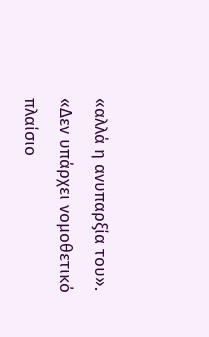«αλλά η ανυπαρξία του».
«Δεν υπάρχει νομοθετικό πλαίσιο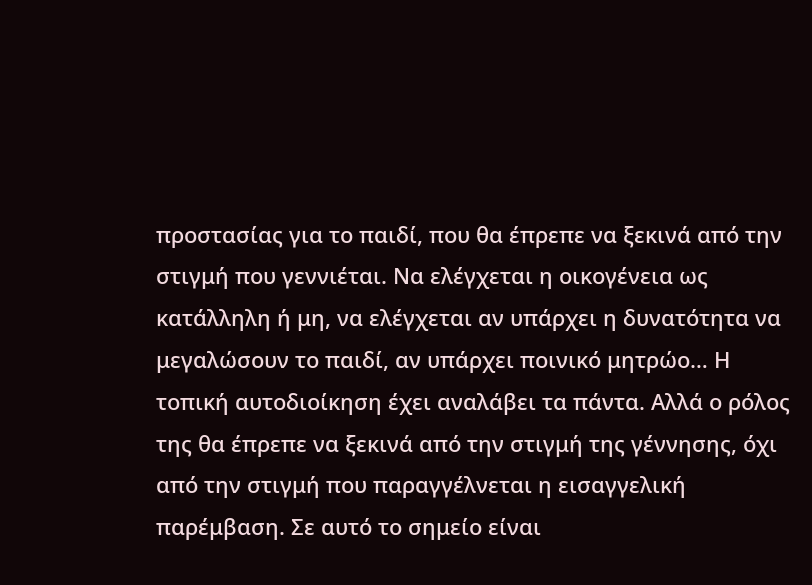προστασίας για το παιδί, που θα έπρεπε να ξεκινά από την στιγμή που γεννιέται. Να ελέγχεται η οικογένεια ως κατάλληλη ή μη, να ελέγχεται αν υπάρχει η δυνατότητα να μεγαλώσουν το παιδί, αν υπάρχει ποινικό μητρώο… Η τοπική αυτοδιοίκηση έχει αναλάβει τα πάντα. Αλλά ο ρόλος της θα έπρεπε να ξεκινά από την στιγμή της γέννησης, όχι από την στιγμή που παραγγέλνεται η εισαγγελική παρέμβαση. Σε αυτό το σημείο είναι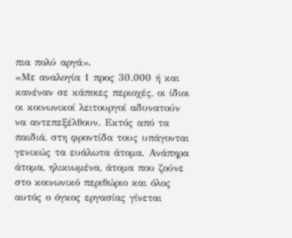πια πολύ αργά».
«Με αναλογία 1 προς 30.000 ή και κανέναν σε κάποιες περιοχές, οι ίδιοι οι κοινωνικοί λειτουργοί αδυνατούν να αντεπεξέλθουν. Εκτός από τα παιδιά, στη φροντίδα τους υπάγονται γενικώς τα ευάλωτα άτομα. Ανάπηρα άτομα, ηλικιωμένα, άτομα που ζούνε στο κοινωνικό περιθώριο και όλος αυτός ο όγκος εργασίας γίνεται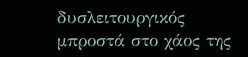δυσλειτουργικός μπροστά στο χάος της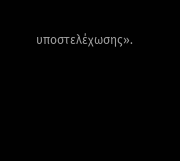υποστελέχωσης».